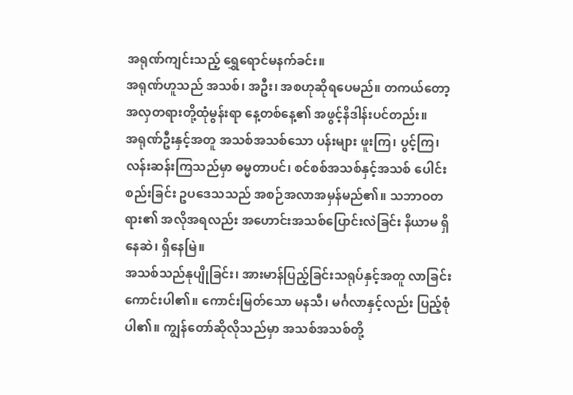အရုဏ်ကျင်းသည့် ရွှေရောင်မနက်ခင်း။
အရုဏ်ဟူသည် အသစ်၊ အဦး၊ အစဟုဆိုရပေမည်။ တကယ်တော့ အလှတရားတို့ထုံမွန်းရာ နေ့တစ်နေ့၏ အဖွင့်နိဒါန်းပင်တည်း။
အရုဏ်ဦးနှင့်အတူ အသစ်အသစ်သော ပန်းများ ဖူးကြ၊ ပွင့်ကြ၊ လန်းဆန်းကြသည်မှာ ဓမ္မတာပင်၊ စင်စစ်အသစ်နှင့်အသစ် ပေါင်းစည်းခြင်း ဥပဒေသသည် အစဉ်အလာအမှန်မည်၏။ သဘာဝတရား၏ အလိုအရလည်း အဟောင်းအသစ်ပြောင်းလဲခြင်း နိယာမ ရှိနေဆဲ၊ ရှိနေမြဲ။
အသစ်သည်နုပျိုခြင်း၊ အားမာန်ပြည့်ခြင်းသရုပ်နှင့်အတူ လာခြင်းကောင်းပါ၏။ ကောင်းမြတ်သော မနသီ၊ မင်္ဂလာနှင့်လည်း ပြည့်စုံပါ၏။ ကျွန်တော်ဆိုလိုသည်မှာ အသစ်အသစ်တို့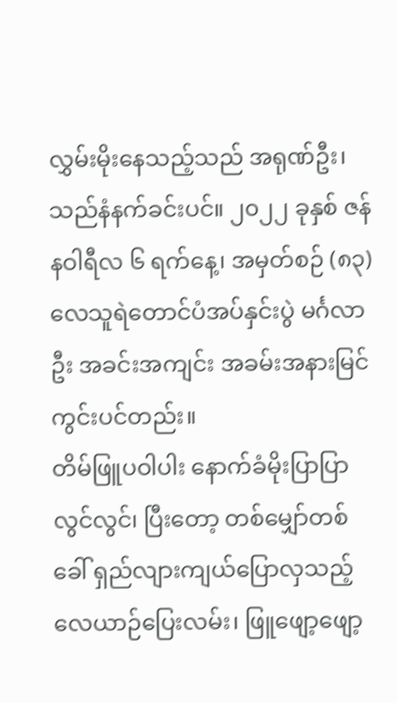လွှမ်းမိုးနေသည့်သည် အရုဏ်ဦး၊ သည်နံနက်ခင်းပင်။ ၂၀၂၂ ခုနှစ် ဇန်နဝါရီလ ၆ ရက်နေ့၊ အမှတ်စဉ် (၈၃) လေသူရဲတောင်ပံအပ်နှင်းပွဲ မင်္ဂလာဦး အခင်းအကျင်း အခမ်းအနားမြင်ကွင်းပင်တည်း။
တိမ်ဖြူပဝါပါး နောက်ခံမိုးပြာပြာလွင်လွင်၊ ပြီးတော့ တစ်မျှော်တစ်ခေါ် ရှည်လျားကျယ်ပြောလှသည့် လေယာဉ်ပြေးလမ်း၊ ဖြူဖျော့ဖျော့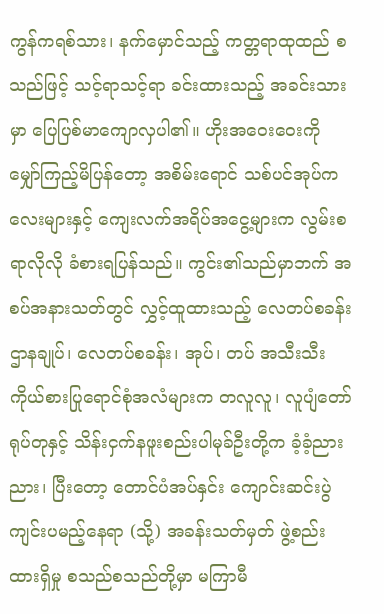ကွန်ကရစ်သား၊ နက်မှောင်သည့် ကတ္တရာထုထည် စသည်ဖြင့် သင့်ရာသင့်ရာ ခင်းထားသည့် အခင်းသားမှာ ပြေပြစ်မာကျောလှပါ၏။ ဟိုးအဝေးဝေးကို မျှော်ကြည့်မိပြန်တော့ အစိမ်းရောင် သစ်ပင်အုပ်ကလေးများနှင့် ကျေးလက်အရိပ်အငွေ့များက လွမ်းစရာလိုလို ခံစားရပြန်သည်။ ကွင်း၏သည်မှာဘက် အစပ်အနားသတ်တွင် လွှင့်ထူထားသည့် လေတပ်စခန်းဌာနချုပ်၊ လေတပ်စခန်း၊ အုပ်၊ တပ် အသီးသီး ကိုယ်စားပြုရောင်စုံအလံများက တလူလူ၊ လူပျံတော်ရုပ်တုနှင့် သိန်းငှက်နဖူးစည်းပါမုခ်ဦးတို့က ခံ့ခံ့ညားညား၊ ပြီးတော့ တောင်ပံအပ်နှင်း ကျောင်းဆင်းပွဲ ကျင်းပမည့်နေရာ (သို့) အခန်းသတ်မှတ် ဖွဲ့စည်းထားရှိမှု စသည်စသည်တို့မှာ မကြာမီ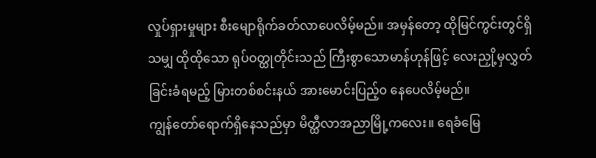လှုပ်ရှားမှုများ စီးမျောရိုက်ခတ်လာပေလိမ့်မည်။ အမှန်တော့ ထိုမြင်ကွင်းတွင်ရှိသမျှ ထိုထိုသော ရုပ်ဝတ္ထုတိုင်းသည် ကြီးစွာသောမာန်ဟုန်ဖြင့် လေးညှို့မှလွှတ်ခြင်းခံရမည့် မြားတစ်စင်းနယ် အားမောင်းပြည့်၀ နေပေလိမ့်မည်။
ကျွန်တော်ရောက်ရှိနေသည်မှာ မိတ္ထီလာအညာမြို့ကလေး။ ရေခံမြေ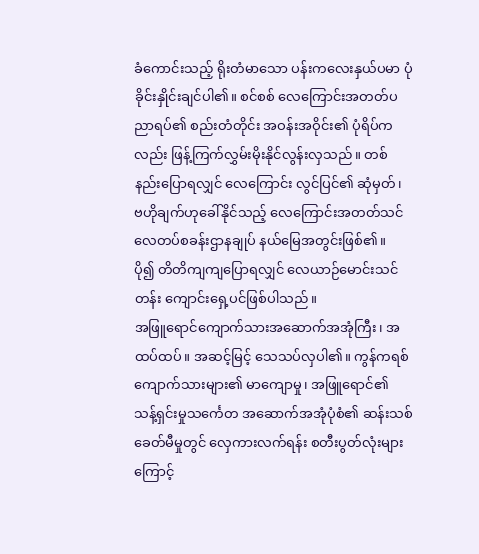ခံကောင်းသည့် ရိုးတံမာသော ပန်းကလေးနှယ်ပမာ ပုံခိုင်းနှိုင်းချင်ပါ၏။ စင်စစ် လေကြောင်းအတတ်ပညာရပ်၏ စည်းတံတိုင်း အဝန်းအဝိုင်း၏ ပုံရိပ်ကလည်း ဖြန့်ကြက်လွှမ်းမိုးနိုင်လွန်းလှသည်။ တစ်နည်းပြောရလျှင် လေကြောင်း လွင်ပြင်၏ ဆုံမှတ်၊ ဗဟိုချက်ဟုခေါ်နိုင်သည့် လေကြောင်းအတတ်သင်လေတပ်စခန်းဌာနချုပ် နယ်မြေအတွင်းဖြစ်၏။
ပို၍ တိတိကျကျပြောရလျှင် လေယာဉ်မောင်းသင်တန်း ကျောင်းရှေ့ပင်ဖြစ်ပါသည်။
အဖြူရောင်ကျောက်သားအဆောက်အအုံကြီး၊ အထပ်ထပ်။ အဆင့်မြင့် သေသပ်လှပါ၏။ ကွန်ကရစ် ကျောက်သားများ၏ မာကျောမှု၊ အဖြူရောင်၏ သန့်ရှင်းမှုသင်္ကေတ အဆောက်အအုံပုံစံ၏ ဆန်းသစ်ခေတ်မီမှုတွင် လှေကားလက်ရန်း စတီးပွတ်လုံးများကြောင့်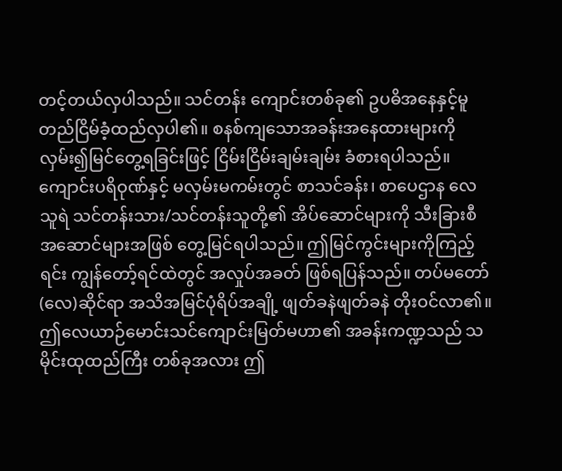တင့်တယ်လှပါသည်။ သင်တန်း ကျောင်းတစ်ခု၏ ဥပဓိအနေနှင့်မူ တည်ငြိမ်ခံ့ထည်လှပါ၏။ စနစ်ကျသောအခန်းအနေထားများကို လှမ်း၍မြင်တွေ့ရခြင်းဖြင့် ငြိမ်းငြိမ်းချမ်းချမ်း ခံစားရပါသည်။
ကျောင်းပရိဝုဏ်နှင့် မလှမ်းမကမ်းတွင် စာသင်ခန်း၊ စာပေဌာန လေသူရဲ သင်တန်းသား/သင်တန်းသူတို့၏ အိပ်ဆောင်များကို သီးခြားစီ အဆောင်များအဖြစ် တွေ့မြင်ရပါသည်။ ဤမြင်ကွင်းများကိုကြည့်ရင်း ကျွန်တော့်ရင်ထဲတွင် အလှုပ်အခတ် ဖြစ်ရပြန်သည်။ တပ်မတော်(လေ)ဆိုင်ရာ အသိအမြင်ပုံရိပ်အချို့ ဖျတ်ခနဲဖျတ်ခနဲ တိုးဝင်လာ၏။ ဤလေယာဉ်မောင်းသင်ကျောင်းမြတ်မဟာ၏ အခန်းကဏ္ဍသည် သမိုင်းထုထည်ကြီး တစ်ခုအလား ဤ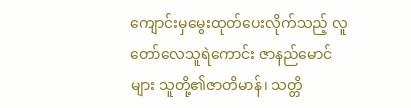ကျောင်းမှမွေးထုတ်ပေးလိုက်သည့် လူတော်လေသူရဲကောင်း ဇာနည်မောင်များ သူတို့၏ဇာတိမာန်၊ သတ္တိ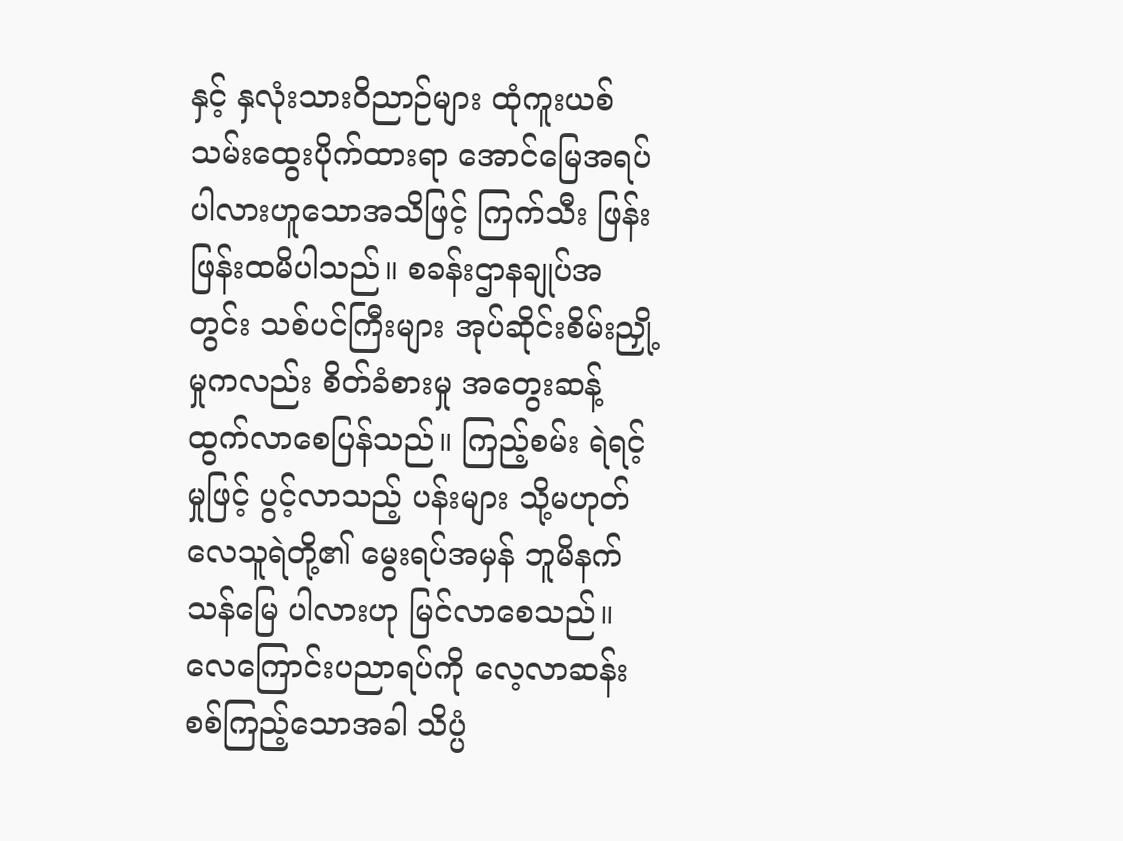နှင့် နှလုံးသားဝိညာဉ်များ ထုံကူးယစ်သမ်းထွေးပိုက်ထားရာ အောင်မြေအရပ်ပါလားဟူသောအသိဖြင့် ကြက်သီး ဖြန်းဖြန်းထမိပါသည်။ စခန်းဌာနချုပ်အတွင်း သစ်ပင်ကြီးများ အုပ်ဆိုင်းစိမ်းညှို့မှုကလည်း စိတ်ခံစားမှု အတွေးဆန့်ထွက်လာစေပြန်သည်။ ကြည့်စမ်း ရဲရင့်မှုဖြင့် ပွင့်လာသည့် ပန်းများ သို့မဟုတ် လေသူရဲတို့၏ မွေးရပ်အမှန် ဘူမိနက်သန်မြေ ပါလားဟု မြင်လာစေသည်။ လေကြောင်းပညာရပ်ကို လေ့လာဆန်းစစ်ကြည့်သောအခါ သိပ္ပံ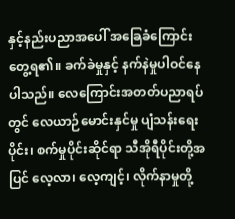နှင့်နည်းပညာအပေါ် အခြေခံကြောင်းတွေ့ရ၏။ ခက်ခဲမှုနှင့် နက်နဲမှုပါဝင်နေပါသည်။ လေကြောင်းအတတ်ပညာရပ်တွင် လေယာဉ်မောင်းနှင်မှု ပျံသန်းရေးပိုင်း၊ စက်မှုပိုင်းဆိုင်ရာ သီအိုရီပိုင်းတို့အပြင် လေ့လာ၊ လေ့ကျင့်၊ လိုက်နာမှုတို့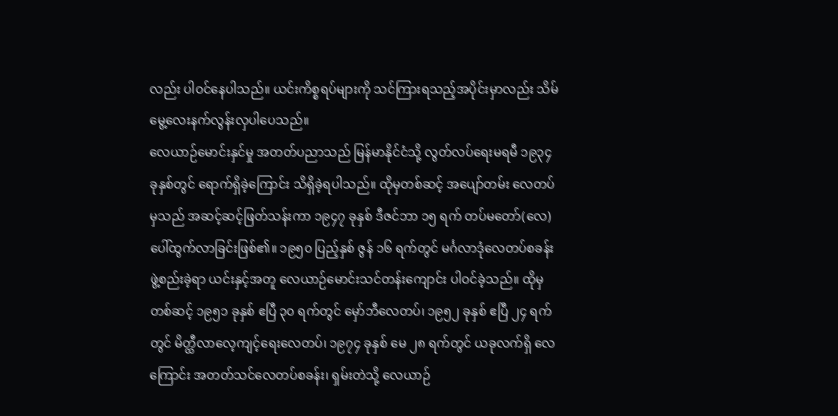လည်း ပါဝင်နေပါသည်။ ယင်းကိစ္စရပ်များကို သင်ကြားရသည့်အပိုင်းမှာလည်း သိမ်မွေ့လေးနက်လွန်းလှပါပေသည်။
လေယာဉ်မောင်းနှင်မှု အတတ်ပညာသည် မြန်မာနိုင်ငံသို့ လွတ်လပ်ရေးမရမီ ၁၉၃၄ ခုနှစ်တွင် ရောက်ရှိခဲ့ကြောင်း သိရှိခဲ့ရပါသည်။ ထိုမှတစ်ဆင့် အပျော်တမ်း လေတပ်မှသည် အဆင့်ဆင့်ဖြတ်သန်းကာ ၁၉၄၇ ခုနှစ် ဒီဇင်ဘာ ၁၅ ရက် တပ်မတော်(လေ) ပေါ်ထွက်လာခြင်းဖြစ်၏။ ၁၉၅၀ ပြည့်နှစ် ဇွန် ၁၆ ရက်တွင် မင်္ဂလာဒုံလေတပ်စခန်း ဖွဲ့စည်းခဲ့ရာ ယင်းနှင့်အတူ လေယာဉ်မောင်းသင်တန်းကျောင်း ပါဝင်ခဲ့သည်။ ထိုမှတစ်ဆင့် ၁၉၅၁ ခုနှစ် ဧပြီ ၃၀ ရက်တွင် မှော်ဘီလေတပ်၊ ၁၉၅၂ ခုနှစ် ဧပြီ ၂၄ ရက်တွင် မိတ္ထီလာလေ့ကျင့်ရေးလေတပ်၊ ၁၉၇၄ ခုနှစ် မေ ၂၈ ရက်တွင် ယခုလက်ရှိ လေကြောင်း အတတ်သင်လေတပ်စခန်း၊ ရှမ်းတဲသို့ လေယာဉ်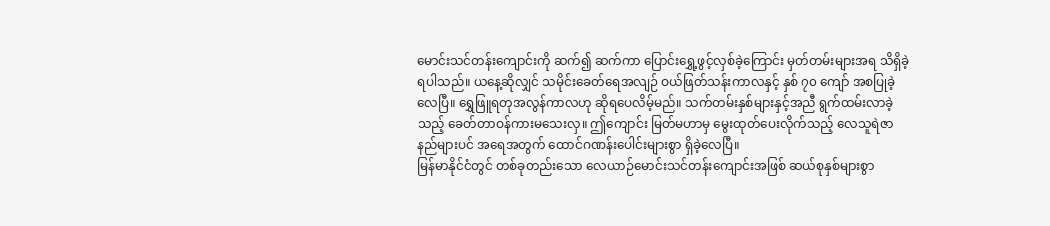မောင်းသင်တန်းကျောင်းကို ဆက်၍ ဆက်ကာ ပြောင်းရွှေ့ဖွင့်လှစ်ခဲ့ကြောင်း မှတ်တမ်းများအရ သိရှိခဲ့ရပါသည်။ ယနေ့ဆိုလျှင် သမိုင်းခေတ်ရေအလျဉ် ဝယ်ဖြတ်သန်းကာလနှင့် နှစ် ၇၀ ကျော် အစပြုခဲ့လေပြီ။ ရွှေဖြူရတုအလွန်ကာလဟု ဆိုရပေလိမ့်မည်။ သက်တမ်းနှစ်များနှင့်အညီ ရွက်ထမ်းလာခဲ့သည့် ခေတ်တာဝန်ကားမသေးလှ။ ဤကျောင်း မြတ်မဟာမှ မွေးထုတ်ပေးလိုက်သည့် လေသူရဲဇာနည်များပင် အရေအတွက် ထောင်ဂဏန်းပေါင်းများစွာ ရှိခဲ့လေပြီ။
မြန်မာနိုင်ငံတွင် တစ်ခုတည်းသော လေယာဉ်မောင်းသင်တန်းကျောင်းအဖြစ် ဆယ်စုနှစ်များစွာ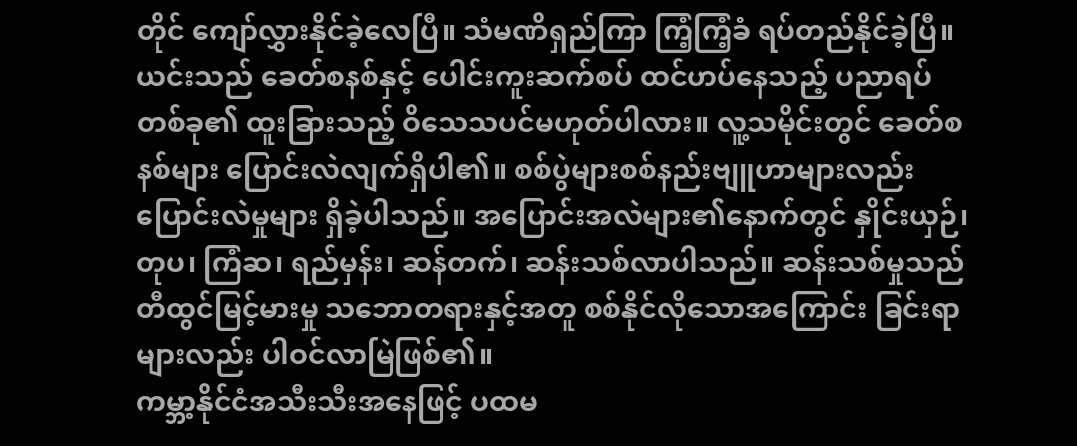တိုင် ကျော်လွှားနိုင်ခဲ့လေပြီ။ သံမဏိရှည်ကြာ ကြံ့ကြံ့ခံ ရပ်တည်နိုင်ခဲ့ပြီ။ ယင်းသည် ခေတ်စနစ်နှင့် ပေါင်းကူးဆက်စပ် ထင်ဟပ်နေသည့် ပညာရပ်တစ်ခု၏ ထူးခြားသည့် ဝိသေသပင်မဟုတ်ပါလား။ လူ့သမိုင်းတွင် ခေတ်စနစ်များ ပြောင်းလဲလျက်ရှိပါ၏။ စစ်ပွဲများစစ်နည်းဗျူဟာများလည်း ပြောင်းလဲမှုများ ရှိခဲ့ပါသည်။ အပြောင်းအလဲများ၏နောက်တွင် နှိုင်းယှဉ်၊ တုပ၊ ကြံဆ၊ ရည်မှန်း၊ ဆန်တက်၊ ဆန်းသစ်လာပါသည်။ ဆန်းသစ်မှုသည် တီထွင်မြင့်မားမှု သဘောတရားနှင့်အတူ စစ်နိုင်လိုသောအကြောင်း ခြင်းရာများလည်း ပါဝင်လာမြဲဖြစ်၏။
ကမ္ဘာ့နိုင်ငံအသီးသီးအနေဖြင့် ပထမ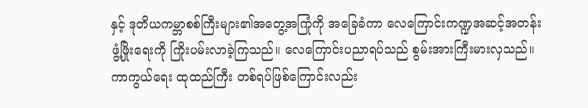နှင့် ဒုတိယကမ္ဘာစစ်ကြီးများ၏အတွေ့အကြုံကို အခြေခံကာ လေကြောင်းကဏ္ဍအဆင့်အတန်း ဖွံ့ဖြိုးရေးကို ကြိုးပမ်းလာခဲ့ကြသည်။ လေကြောင်းပညာရပ်သည် စွမ်းအားကြီးမားလှသည်။ ကာကွယ်ရေး ထုထည်ကြီး တစ်ရပ်ဖြစ်ကြောင်းလည်း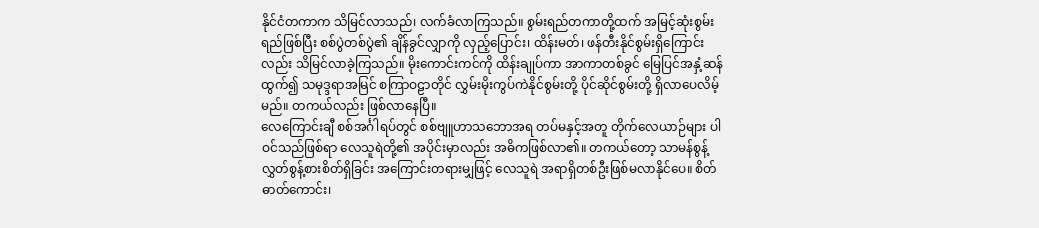နိုင်ငံတကာက သိမြင်လာသည်၊ လက်ခံလာကြသည်။ စွမ်းရည်တကာတို့ထက် အမြင့်ဆုံးစွမ်းရည်ဖြစ်ပြီး စစ်ပွဲတစ်ပွဲ၏ ချိန်ခွင်လျှာကို လှည့်ပြောင်း၊ ထိန်းမတ်၊ ဖန်တီးနိုင်စွမ်းရှိကြောင်းလည်း သိမြင်လာခဲ့ကြသည်။ မိုးကောင်းကင်ကို ထိန်းချုပ်ကာ အာကာတစ်ခွင် မြေပြင်အနှံ့ဆန်ထွက်၍ သမုဒ္ဒရာအမြင် စကြာဝဠာတိုင် လွှမ်းမိုးကွပ်ကဲနိုင်စွမ်းတို့ ပိုင်ဆိုင်စွမ်းတို့ ရှိလာပေလိမ့်မည်။ တကယ်လည်း ဖြစ်လာနေပြီ။
လေကြောင်းချီ စစ်အင်္ဂါရပ်တွင် စစ်ဗျူဟာသဘောအရ တပ်မနှင့်အတူ တိုက်လေယာဉ်များ ပါဝင်သည်ဖြစ်ရာ လေသူရဲတို့၏ အပိုင်းမှာလည်း အဓိကဖြစ်လာ၏။ တကယ်တော့ သာမန်စွန့်လွှတ်စွန့်စားစိတ်ရှိခြင်း အကြောင်းတရားမျှဖြင့် လေသူရဲ အရာရှိတစ်ဦးဖြစ်မလာနိုင်ပေ။ စိတ်ဓာတ်ကောင်း၊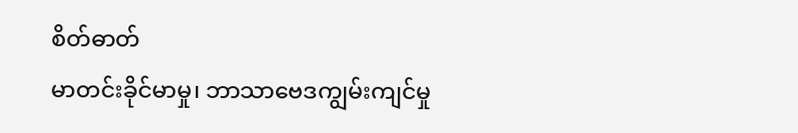စိတ်ဓာတ်
မာတင်းခိုင်မာမှု၊ ဘာသာဗေဒကျွမ်းကျင်မှု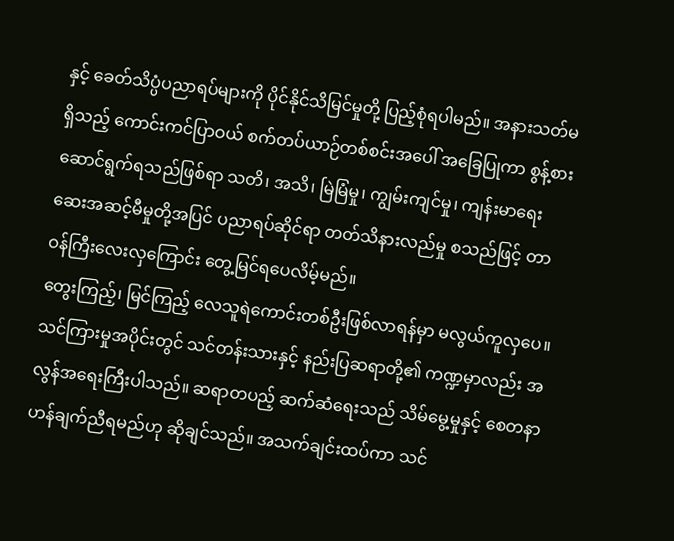နှင့် ခေတ်သိပ္ပံပညာရပ်များကို ပိုင်နိုင်သိမြင်မှုတို့ ပြည့်စုံရပါမည်။ အနားသတ်မရှိသည့် ကောင်းကင်ပြာဝယ် စက်တပ်ယာဉ်တစ်စင်းအပေါ် အခြေပြုကာ စွန့်စားဆောင်ရွက်ရသည်ဖြစ်ရာ သတိ၊ အသိ၊ မြဲမြံမှု၊ ကျွမ်းကျင်မှု၊ ကျန်းမာရေး ဆေးအဆင့်မီမှုတို့အပြင် ပညာရပ်ဆိုင်ရာ တတ်သိနားလည်မှု စသည်ဖြင့် တာဝန်ကြီးလေးလှကြောင်း တွေ့မြင်ရပေလိမ့်မည်။
တွေးကြည့်၊ မြင်ကြည့် လေသူရဲကောင်းတစ်ဦးဖြစ်လာရန်မှာ မလွယ်ကူလှပေ။ သင်ကြားမှုအပိုင်းတွင် သင်တန်းသားနှင့် နည်းပြဆရာတို့၏ ကဏ္ဍမှာလည်း အလွန်အရေးကြီးပါသည်။ ဆရာတပည့် ဆက်ဆံရေးသည် သိမ်မွေ့မှုနှင့် စေတနာဟန်ချက်ညီရမည်ဟု ဆိုချင်သည်။ အသက်ချင်းထပ်ကာ သင်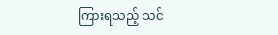ကြားရသည့် သင်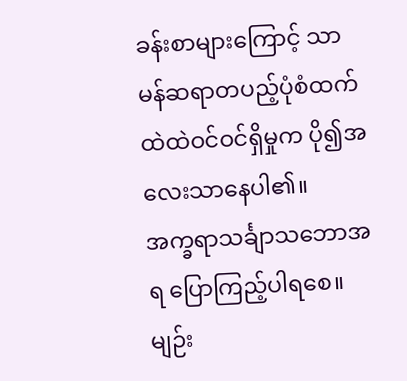ခန်းစာများကြောင့် သာမန်ဆရာတပည့်ပုံစံထက် ထဲထဲဝင်ဝင်ရှိမှုက ပို၍အလေးသာနေပါ၏။
အက္ခရာသင်္ချာသဘောအရ ပြောကြည့်ပါရစေ။ မျဉ်း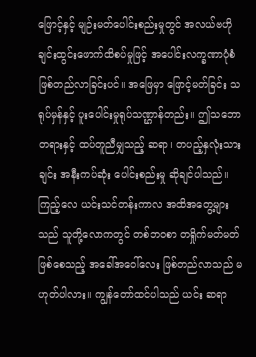ဖြောင့်နှင့် မျဉ်းမတ်ပေါင်းစည်းမှုတွင် အလယ်ဗဟိုချင်းထွင်းဖောက်ထိစပ်မှုဖြင့် အပေါင်းလက္ခဏာပုံစံ ဖြစ်တည်လာခြင်းပင်။ အဖြေမှာ ဖြောင့်မတ်ခြင်း သရုပ်မှန်နှင့် ပူးပေါင်းမှုရုပ်သဏ္ဌာန်တည်း။ ဤသဘောတရားနှင့် ထပ်တူညီမျှသည့် ဆရာ၊ တပည့်နှလုံးသားချင်း အနီးကပ်ဆုံး ပေါင်းစည်းမှု ဆိုချင်ပါသည်။ ကြည့်လေ ယင်းသင်တန်းကာလ အထိအတွေ့များသည် သူတို့လောကတွင် တစ်ဘဝစာ တရှိုက်မတ်မတ် ဖြစ်စေသည့် အခေါ်အဝေါ်လေး ဖြစ်တည်လာသည် မဟုတ်ပါလား။ ကျွန်တော်ထင်ပါသည် ယင်း ဆရာ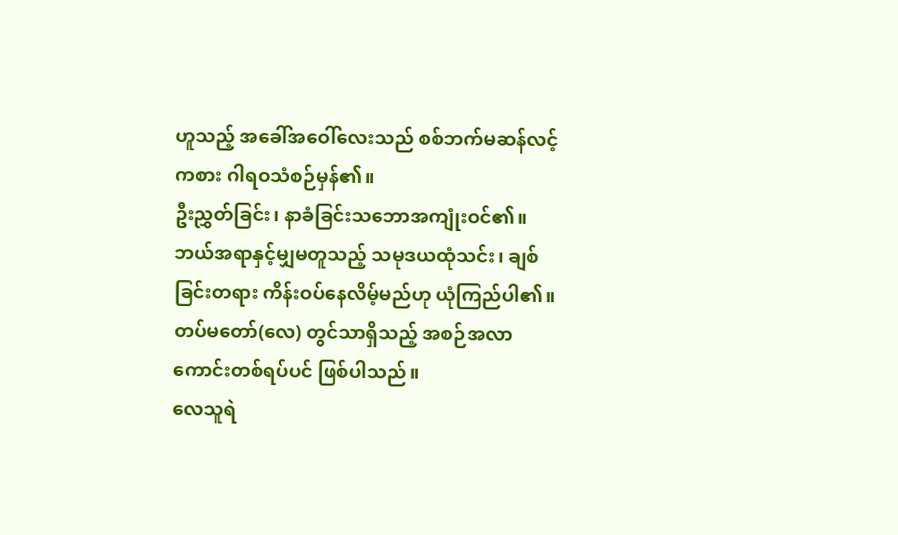ဟူသည့် အခေါ်အဝေါ်လေးသည် စစ်ဘက်မဆန်လင့်ကစား ဂါရဝသံစဉ်မှန်၏။
ဦးညွှတ်ခြင်း၊ နာခံခြင်းသဘောအကျုံးဝင်၏။ ဘယ်အရာနှင့်မျှမတူသည့် သမုဒယထုံသင်း၊ ချစ်ခြင်းတရား ကိန်းဝပ်နေလိမ့်မည်ဟု ယုံကြည်ပါ၏။ တပ်မတော်(လေ) တွင်သာရှိသည့် အစဉ်အလာကောင်းတစ်ရပ်ပင် ဖြစ်ပါသည်။
လေသူရဲ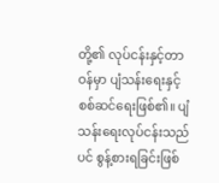တို့၏ လုပ်ငန်းနှင့်တာဝန်မှာ ပျံသန်းရေးနှင့် စစ်ဆင်ရေးဖြစ်၏။ ပျံသန်းရေးလုပ်ငန်းသည်ပင် စွန့်စားရခြင်းဖြစ်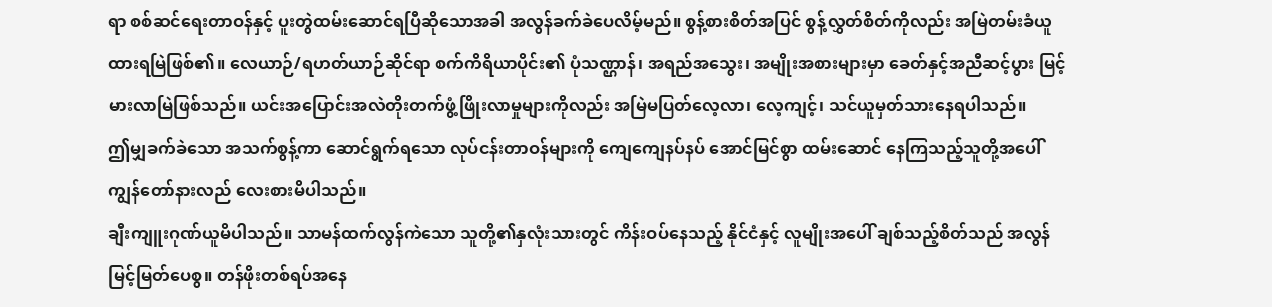ရာ စစ်ဆင်ရေးတာဝန်နှင့် ပူးတွဲထမ်းဆောင်ရပြီဆိုသောအခါ အလွန်ခက်ခဲပေလိမ့်မည်။ စွန့်စားစိတ်အပြင် စွန့်လွှတ်စိတ်ကိုလည်း အမြဲတမ်းခံယူထားရမြဲဖြစ်၏။ လေယာဉ်/ရဟတ်ယာဉ်ဆိုင်ရာ စက်ကိရိယာပိုင်း၏ ပုံသဏ္ဌာန်၊ အရည်အသွေး၊ အမျိုးအစားများမှာ ခေတ်နှင့်အညီဆင့်ပွား မြင့်မားလာမြဲဖြစ်သည်။ ယင်းအပြောင်းအလဲတိုးတက်ဖွံ့ဖြိုးလာမှုများကိုလည်း အမြဲမပြတ်လေ့လာ၊ လေ့ကျင့်၊ သင်ယူမှတ်သားနေရပါသည်။
ဤမျှခက်ခဲသော အသက်စွန့်ကာ ဆောင်ရွက်ရသော လုပ်ငန်းတာဝန်များကို ကျေကျေနပ်နပ် အောင်မြင်စွာ ထမ်းဆောင် နေကြသည့်သူတို့အပေါ် ကျွန်တော်နားလည် လေးစားမိပါသည်။
ချီးကျူးဂုဏ်ယူမိပါသည်။ သာမန်ထက်လွန်ကဲသော သူတို့၏နှလုံးသားတွင် ကိန်းဝပ်နေသည့် နိုင်ငံနှင့် လူမျိုးအပေါ် ချစ်သည့်စိတ်သည် အလွန်မြင့်မြတ်ပေစွ။ တန်ဖိုးတစ်ရပ်အနေ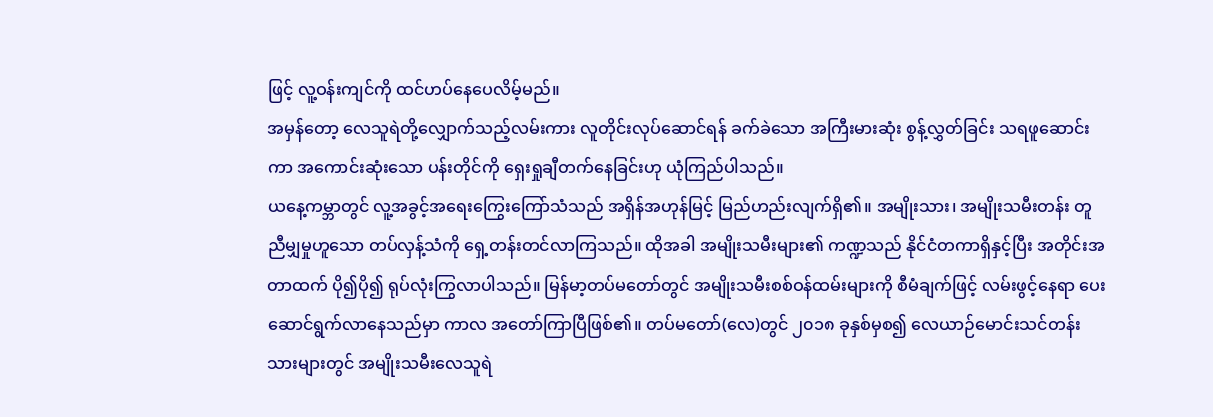ဖြင့် လူ့ဝန်းကျင်ကို ထင်ဟပ်နေပေလိမ့်မည်။
အမှန်တော့ လေသူရဲတို့လျှောက်သည့်လမ်းကား လူတိုင်းလုပ်ဆောင်ရန် ခက်ခဲသော အကြီးမားဆုံး စွန့်လွှတ်ခြင်း သရဖူဆောင်းကာ အကောင်းဆုံးသော ပန်းတိုင်ကို ရှေးရှုချီတက်နေခြင်းဟု ယုံကြည်ပါသည်။
ယနေ့ကမ္ဘာတွင် လူ့အခွင့်အရေးကြွေးကြော်သံသည် အရှိန်အဟုန်မြင့် မြည်ဟည်းလျက်ရှိ၏။ အမျိုးသား၊ အမျိုးသမီးတန်း တူညီမျှမှုဟူသော တပ်လှန့်သံကို ရှေ့တန်းတင်လာကြသည်။ ထိုအခါ အမျိုးသမီးများ၏ ကဏ္ဍသည် နိုင်ငံတကာရှိနှင့်ပြီး အတိုင်းအတာထက် ပို၍ပို၍ ရုပ်လုံးကြွလာပါသည်။ မြန်မာ့တပ်မတော်တွင် အမျိုးသမီးစစ်ဝန်ထမ်းများကို စီမံချက်ဖြင့် လမ်းဖွင့်နေရာ ပေးဆောင်ရွက်လာနေသည်မှာ ကာလ အတော်ကြာပြီဖြစ်၏။ တပ်မတော်(လေ)တွင် ၂၀၁၈ ခုနှစ်မှစ၍ လေယာဉ်မောင်းသင်တန်းသားများတွင် အမျိုးသမီးလေသူရဲ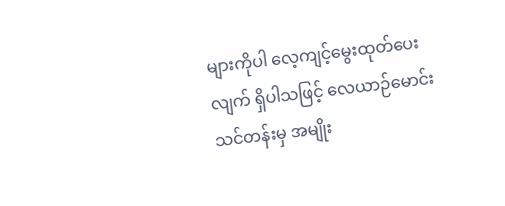များကိုပါ လေ့ကျင့်မွေးထုတ်ပေးလျက် ရှိပါသဖြင့် လေယာဉ်မောင်းသင်တန်းမှ အမျိုး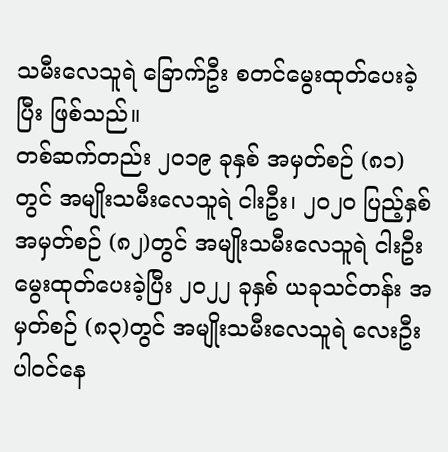သမီးလေသူရဲ ခြောက်ဦး စတင်မွေးထုတ်ပေးခဲ့ပြီး ဖြစ်သည်။
တစ်ဆက်တည်း ၂၀၁၉ ခုနှစ် အမှတ်စဉ် (၈၁)တွင် အမျိုးသမီးလေသူရဲ ငါးဦး၊ ၂၀၂၀ ပြည့်နှစ် အမှတ်စဉ် (၈၂)တွင် အမျိုးသမီးလေသူရဲ ငါးဦး မွေးထုတ်ပေးခဲ့ပြီး ၂၀၂၂ ခုနှစ် ယခုသင်တန်း အမှတ်စဉ် (၈၃)တွင် အမျိုးသမီးလေသူရဲ လေးဦး ပါဝင်နေ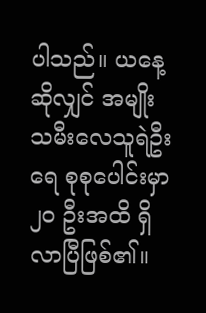ပါသည်။ ယနေ့ဆိုလျှင် အမျိုးသမီးလေသူရဲဦးရေ စုစုပေါင်းမှာ ၂၀ ဦးအထိ ရှိလာပြီဖြစ်၏။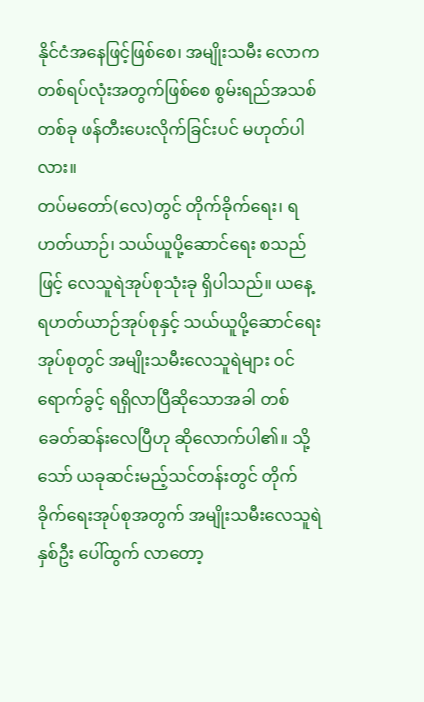နိုင်ငံအနေဖြင့်ဖြစ်စေ၊ အမျိုးသမီး လောကတစ်ရပ်လုံးအတွက်ဖြစ်စေ စွမ်းရည်အသစ်တစ်ခု ဖန်တီးပေးလိုက်ခြင်းပင် မဟုတ်ပါလား။
တပ်မတော်(လေ)တွင် တိုက်ခိုက်ရေး၊ ရဟတ်ယာဉ်၊ သယ်ယူပို့ဆောင်ရေး စသည်ဖြင့် လေသူရဲအုပ်စုသုံးခု ရှိပါသည်။ ယနေ့ရဟတ်ယာဉ်အုပ်စုနှင့် သယ်ယူပို့ဆောင်ရေးအုပ်စုတွင် အမျိုးသမီးလေသူရဲများ ဝင်ရောက်ခွင့် ရရှိလာပြီဆိုသောအခါ တစ်ခေတ်ဆန်းလေပြီဟု ဆိုလောက်ပါ၏။ သို့သော် ယခုဆင်းမည့်သင်တန်းတွင် တိုက်ခိုက်ရေးအုပ်စုအတွက် အမျိုးသမီးလေသူရဲ နှစ်ဦး ပေါ်ထွက် လာတော့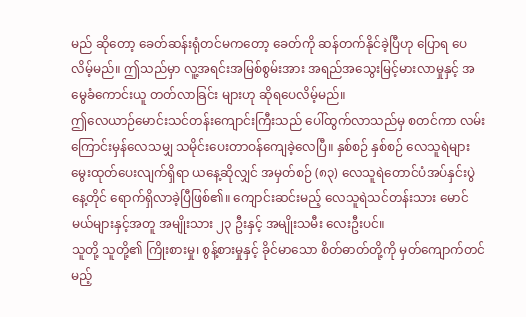မည် ဆိုတော့ ခေတ်ဆန်းရုံတင်မကတော့ ခေတ်ကို ဆန်တက်နိုင်ခဲ့ပြီဟု ပြောရ ပေလိမ့်မည်။ ဤသည်မှာ လူ့အရင်းအမြစ်စွမ်းအား အရည်အသွေးမြင့်မားလာမှုနှင့် အမွေခံကောင်းယူ တတ်လာခြင်း များဟု ဆိုရပေလိမ့်မည်။
ဤလေယာဉ်မောင်းသင်တန်းကျောင်းကြီးသည် ပေါ်ထွက်လာသည်မှ စတင်ကာ လမ်းကြောင်းမှန်လေသမျှ သမိုင်းပေးတာဝန်ကျေခဲ့လေပြီ။ နှစ်စဉ် နှစ်စဉ် လေသူရဲများ မွေးထုတ်ပေးလျက်ရှိရာ ယနေ့ဆိုလျှင် အမှတ်စဉ် (၈၃) လေသူရဲတောင်ပံအပ်နှင်းပွဲနေ့တိုင် ရောက်ရှိလာခဲ့ပြီဖြစ်၏။ ကျောင်းဆင်းမည့် လေသူရဲသင်တန်းသား မောင်မယ်များနှင့်အတူ အမျိုးသား ၂၃ ဦးနှင့် အမျိုးသမီး လေးဦးပင်။
သူတို့ သူတို့၏ ကြိုးစားမှု၊ စွန့်စားမှုနှင့် ခိုင်မာသော စိတ်ဓာတ်တို့ကို မှတ်ကျောက်တင်မည့်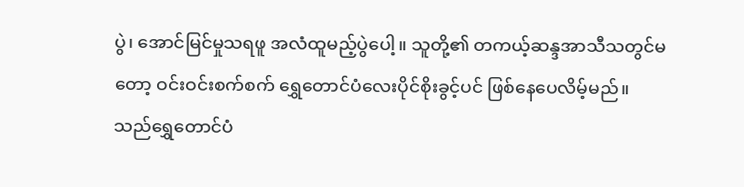ပွဲ၊ အောင်မြင်မှုသရဖူ အလံထူမည့်ပွဲပေါ့။ သူတို့၏ တကယ့်ဆန္ဒအာသီသတွင်မတော့ ဝင်းဝင်းစက်စက် ရွှေတောင်ပံလေးပိုင်စိုးခွင့်ပင် ဖြစ်နေပေလိမ့်မည်။
သည်ရွှေတောင်ပံ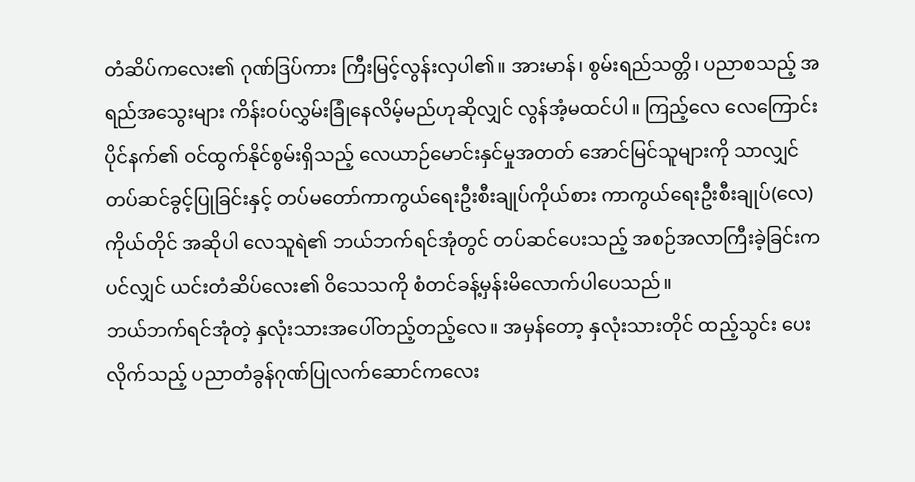တံဆိပ်ကလေး၏ ဂုဏ်ဒြပ်ကား ကြီးမြင့်လွန်းလှပါ၏။ အားမာန်၊ စွမ်းရည်သတ္တိ၊ ပညာစသည့် အရည်အသွေးများ ကိန်းဝပ်လွှမ်းခြုံနေလိမ့်မည်ဟုဆိုလျှင် လွန်အံ့မထင်ပါ။ ကြည့်လေ လေကြောင်းပိုင်နက်၏ ဝင်ထွက်နိုင်စွမ်းရှိသည့် လေယာဉ်မောင်းနှင်မှုအတတ် အောင်မြင်သူများကို သာလျှင် တပ်ဆင်ခွင့်ပြုခြင်းနှင့် တပ်မတော်ကာကွယ်ရေးဦးစီးချုပ်ကိုယ်စား ကာကွယ်ရေးဦးစီးချုပ်(လေ) ကိုယ်တိုင် အဆိုပါ လေသူရဲ၏ ဘယ်ဘက်ရင်အုံတွင် တပ်ဆင်ပေးသည့် အစဉ်အလာကြီးခဲ့ခြင်းကပင်လျှင် ယင်းတံဆိပ်လေး၏ ဝိသေသကို စံတင်ခန့်မှန်းမိလောက်ပါပေသည်။
ဘယ်ဘက်ရင်အုံတဲ့ နှလုံးသားအပေါ်တည့်တည့်လေ။ အမှန်တော့ နှလုံးသားတိုင် ထည့်သွင်း ပေးလိုက်သည့် ပညာတံခွန်ဂုဏ်ပြုလက်ဆောင်ကလေး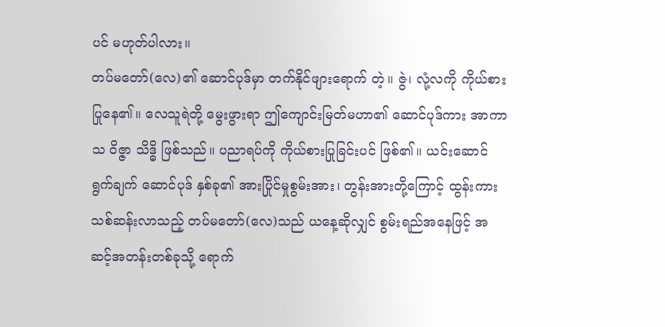ပင် မဟုတ်ပါလား။
တပ်မတော်(လေ)၏ ဆောင်ပုဒ်မှာ တက်နိုင်ဖျားရောက် တဲ့။ ဇွဲ၊ လုံ့လကို ကိုယ်စားပြုနေ၏။ လေသူရဲတို့ မွေးဖွားရာ ဤကျောင်းမြတ်မဟာ၏ ဆောင်ပုဒ်ကား အာကာသ ဝိဇ္ဇာ သိဒ္ဓိ ဖြစ်သည်။ ပညာရပ်ကို ကိုယ်စားပြုခြင်းပင် ဖြစ်၏။ ယင်းဆောင်ရွက်ချက် ဆောင်ပုဒ် နှစ်ခု၏ အားပြိုင်မှုစွမ်းအား၊ တွန်းအားတို့ကြောင့် ထွန်းကားသစ်ဆန်းလာသည့် တပ်မတော်(လေ)သည် ယနေ့ဆိုလျှင် စွမ်းရည်အနေဖြင့် အဆင့်အတန်းတစ်ခုသို့ ရောက်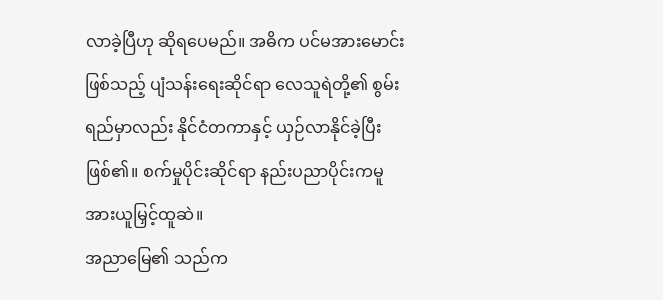လာခဲ့ပြီဟု ဆိုရပေမည်။ အဓိက ပင်မအားမောင်းဖြစ်သည့် ပျံသန်းရေးဆိုင်ရာ လေသူရဲတို့၏ စွမ်းရည်မှာလည်း နိုင်ငံတကာနှင့် ယှဉ်လာနိုင်ခဲ့ပြီးဖြစ်၏။ စက်မှုပိုင်းဆိုင်ရာ နည်းပညာပိုင်းကမူ အားယူမြှင့်ထူဆဲ။
အညာမြေ၏ သည်က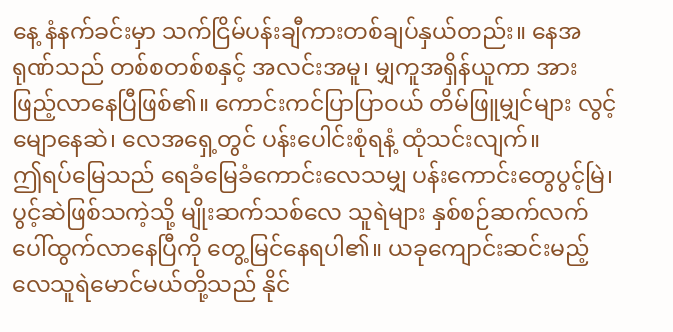နေ့ နံနက်ခင်းမှာ သက်ငြိမ်ပန်းချီကားတစ်ချပ်နှယ်တည်း။ နေအရုဏ်သည် တစ်စတစ်စနှင့် အလင်းအမူ၊ မျှကူအရှိန်ယူကာ အားဖြည့်လာနေပြီဖြစ်၏။ ကောင်းကင်ပြာပြာဝယ် တိမ်ဖြူမျှင်များ လွင့်မျောနေဆဲ၊ လေအရှေ့တွင် ပန်းပေါင်းစုံရနံ့ ထုံသင်းလျက်။
ဤရပ်မြေသည် ရေခံမြေခံကောင်းလေသမျှ ပန်းကောင်းတွေပွင့်မြဲ၊ ပွင့်ဆဲဖြစ်သကဲ့သို့ မျိုးဆက်သစ်လေ သူရဲများ နှစ်စဉ်ဆက်လက်ပေါ်ထွက်လာနေပြီကို တွေ့မြင်နေရပါ၏။ ယခုကျောင်းဆင်းမည့် လေသူရဲမောင်မယ်တို့သည် နိုင်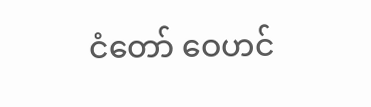ငံတော် ဝေဟင်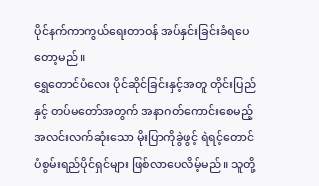ပိုင်နက်ကာကွယ်ရေးတာဝန် အပ်နှင်းခြင်းခံရပေတော့မည်။
ရွှေတောင်ပံလေး ပိုင်ဆိုင်ခြင်းနှင့်အတူ တိုင်းပြည်နှင့် တပ်မတော်အတွက် အနာဂတ်ကောင်းစေမည့် အလင်းလက်ဆုံးသော မိုးပြာကိုခွဲဖွင့် ရဲရင့်တောင်ပံစွမ်းရည်ပိုင်ရှင်များ ဖြစ်လာပေလိမ့်မည်။ သူတို့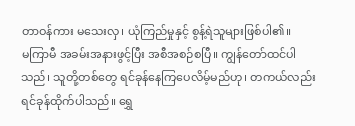တာဝန်ကား မသေးလှ၊ ယုံကြည်မှုနှင့် စွန့်ရဲသူများဖြစ်ပါ၏။
မကြာမီ အခမ်းအနားဖွင့်ပြီး အစီအစဉ်စပြီ။ ကျွန်တော်ထင်ပါသည်၊ သူတို့တစ်တွေ ရင်ခုန်နေကြပေလိမ့်မည်ဟု၊ တကယ်လည်း ရင်ခုန်ထိုက်ပါသည်။ ရွှေ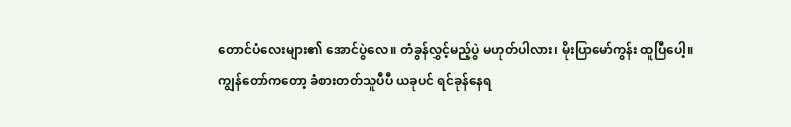တောင်ပံလေးများ၏ အောင်ပွဲလေ။ တံခွန်လွှင့်မည့်ပွဲ မဟုတ်ပါလား၊ မိုးပြာမော်ကွန်း ထူပြီပေါ့။
ကျွန်တော်ကတော့ ခံစားတတ်သူပီပီ ယခုပင် ရင်ခုန်နေရ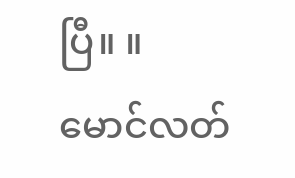ပြီ။ ။
မောင်လတ်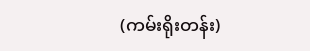(ကမ်းရိုးတန်း)